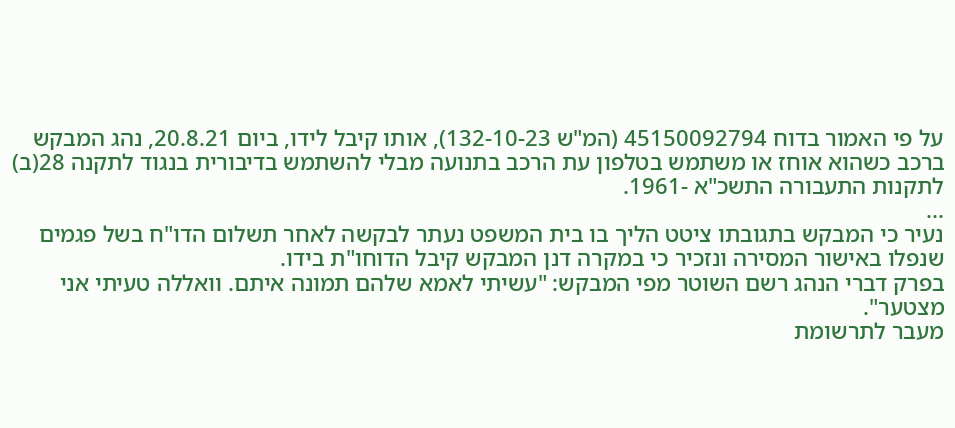על פי האמור בדוח 45150092794 (המ"ש 132-10-23), אותו קיבל לידו, ביום 20.8.21, נהג המבקש ברכב כשהוא אוחז או משתמש בטלפון עת הרכב בתנועה מבלי להשתמש בדיבורית בנגוד לתקנה 28(ב) לתקנות התעבורה התשכ"א -1961.
...
נעיר כי המבקש בתגובתו ציטט הליך בו בית המשפט נעתר לבקשה לאחר תשלום הדו"ח בשל פגמים שנפלו באישור המסירה ונזכיר כי במקרה דנן המבקש קיבל הדוחו"ת בידו.
בפרק דברי הנהג רשם השוטר מפי המבקש: "עשיתי לאמא שלהם תמונה איתם. וואללה טעיתי אני מצטער".
מעבר לתרשומת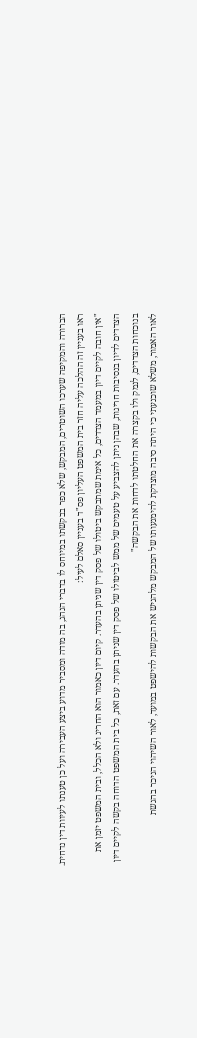הברורה והמקיפה שערכו השוטרים, המבקש, שלא כפר בבקשתו במיוחס לו בדברי הנהג, בה מודה ומסביר מדוע ביצע העבירה ועל כן טענתו לעיוות דין נדחית.
ראו בעניין זה ההלכה עליה חזר בית המשפט העליון פס"ד בעניין סאלם לעיל:
"אין חובה לקיים דיון במעמד הצדדים, כל אימת שמתבקש ביטולו של פסק דין שניתן בהעדר. קיום דיון כאמור הוא החריג ולא הכלל, ובית המשפט יזמן את הצדדים לדיון בנסיבות חריגות, שבהן ניתן להצביע על טעמים של ממש לביטולו של פסק דין שניתן בהעדר. עם זאת, כל בית המשפט הדוחה בקשה לקיים דיון בנוכחות הצדדים, לנמק ולו בקצרה את החלטתו לדחות את הבקשה"
לאור האמור, משלא שוכנעתי כי היתה סיבה מוצדקת להימנעותו של המבקש מלהגיש את הבקשות להישפט במועד, לאור השיהוי הניכר בהגשת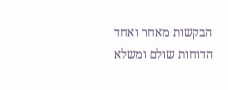הבקשות מאחר ואחד הדוחות שולם ומשלא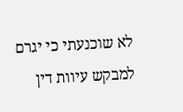לא שוכנעתי כי יגרם למבקש עיוות דין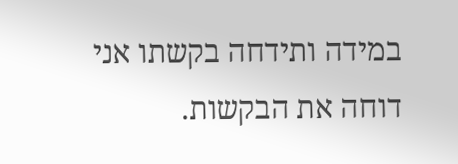במידה ותידחה בקשתו אני דוחה את הבקשות.